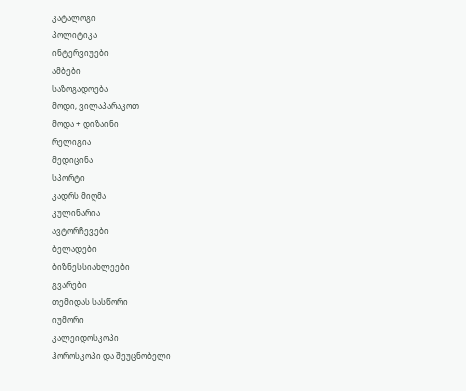კატალოგი
პოლიტიკა
ინტერვიუები
ამბები
საზოგადოება
მოდი, ვილაპარაკოთ
მოდა + დიზაინი
რელიგია
მედიცინა
სპორტი
კადრს მიღმა
კულინარია
ავტორჩევები
ბელადები
ბიზნესსიახლეები
გვარები
თემიდას სასწორი
იუმორი
კალეიდოსკოპი
ჰოროსკოპი და შეუცნობელი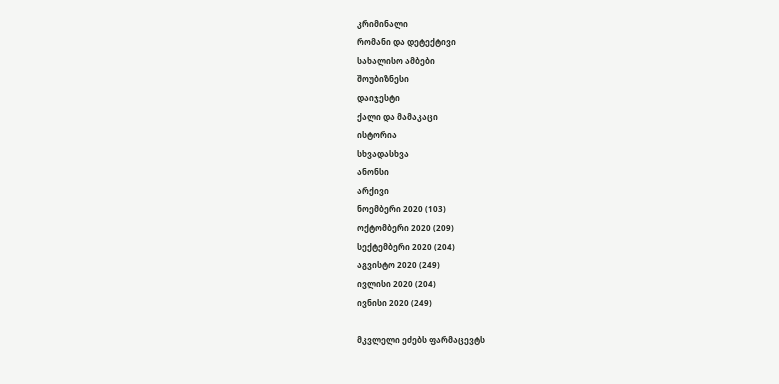კრიმინალი
რომანი და დეტექტივი
სახალისო ამბები
შოუბიზნესი
დაიჯესტი
ქალი და მამაკაცი
ისტორია
სხვადასხვა
ანონსი
არქივი
ნოემბერი 2020 (103)
ოქტომბერი 2020 (209)
სექტემბერი 2020 (204)
აგვისტო 2020 (249)
ივლისი 2020 (204)
ივნისი 2020 (249)

მკვლელი ეძებს ფარმაცევტს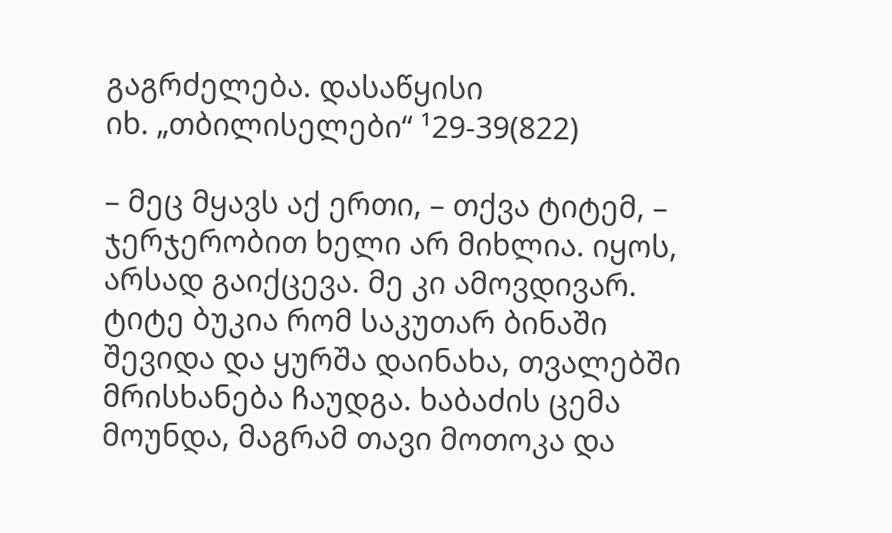გაგრძელება. დასაწყისი
იხ. „თბილისელები“ ¹29-39(822)

– მეც მყავს აქ ერთი, – თქვა ტიტემ, – ჯერჯერობით ხელი არ მიხლია. იყოს, არსად გაიქცევა. მე კი ამოვდივარ.
ტიტე ბუკია რომ საკუთარ ბინაში შევიდა და ყურშა დაინახა, თვალებში მრისხანება ჩაუდგა. ხაბაძის ცემა მოუნდა, მაგრამ თავი მოთოკა და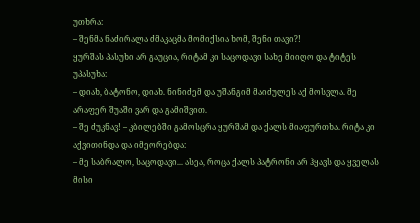უთხრა:
– შენმა ნაძირალა ძმაკაცმა მომიქსია ხომ, შენი თავი?!
ყურშას პასუხი არ გაუცია, რიტამ კი საცოდავი სახე მიიღო და ტიტეს უპასუხა:
– დიახ, ბატონო, დიახ. ნინიძემ და უშანგიმ მაიძულეს აქ მოსვლა. მე არაფერ შუაში ვარ და გამიშვით.
– შე ძუკნავ! – კბილებში გამოსცრა ყურშამ და ქალს მიაფურთხა. რიტა კი აქვითინდა და იმეორებდა:
– მე საბრალო, საცოდავი... ასეა, როცა ქალს პატრონი არ ჰყავს და ყველას მისი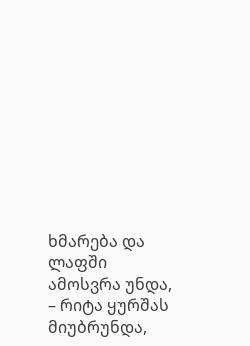ხმარება და ლაფში ამოსვრა უნდა, – რიტა ყურშას მიუბრუნდა,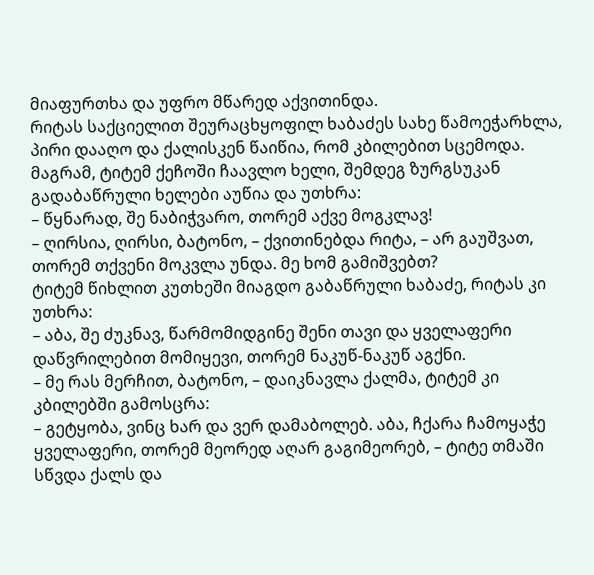მიაფურთხა და უფრო მწარედ აქვითინდა.
რიტას საქციელით შეურაცხყოფილ ხაბაძეს სახე წამოეჭარხლა, პირი დააღო და ქალისკენ წაიწია, რომ კბილებით სცემოდა. მაგრამ, ტიტემ ქეჩოში ჩაავლო ხელი, შემდეგ ზურგსუკან გადაბაწრული ხელები აუწია და უთხრა:
– წყნარად, შე ნაბიჭვარო, თორემ აქვე მოგკლავ!
– ღირსია, ღირსი, ბატონო, – ქვითინებდა რიტა, – არ გაუშვათ, თორემ თქვენი მოკვლა უნდა. მე ხომ გამიშვებთ?
ტიტემ წიხლით კუთხეში მიაგდო გაბაწრული ხაბაძე, რიტას კი უთხრა:
– აბა, შე ძუკნავ, წარმომიდგინე შენი თავი და ყველაფერი დაწვრილებით მომიყევი, თორემ ნაკუწ-ნაკუწ აგქნი.
– მე რას მერჩით, ბატონო, – დაიკნავლა ქალმა, ტიტემ კი კბილებში გამოსცრა:
– გეტყობა, ვინც ხარ და ვერ დამაბოლებ. აბა, ჩქარა ჩამოყაჭე ყველაფერი, თორემ მეორედ აღარ გაგიმეორებ, – ტიტე თმაში სწვდა ქალს და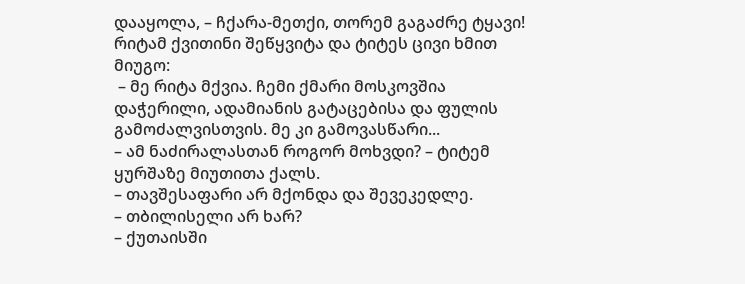დააყოლა, – ჩქარა-მეთქი, თორემ გაგაძრე ტყავი!
რიტამ ქვითინი შეწყვიტა და ტიტეს ცივი ხმით მიუგო:
 – მე რიტა მქვია. ჩემი ქმარი მოსკოვშია დაჭერილი, ადამიანის გატაცებისა და ფულის გამოძალვისთვის. მე კი გამოვასწარი...
– ამ ნაძირალასთან როგორ მოხვდი? – ტიტემ ყურშაზე მიუთითა ქალს.
– თავშესაფარი არ მქონდა და შევეკედლე.
– თბილისელი არ ხარ?
– ქუთაისში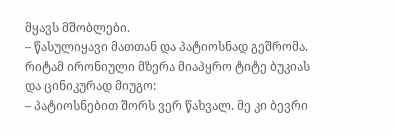მყავს მშობლები.
– წასულიყავი მათთან და პატიოსნად გეშრომა.
რიტამ ირონიული მზერა მიაპყრო ტიტე ბუკიას და ცინიკურად მიუგო:
– პატიოსნებით შორს ვერ წახვალ. მე კი ბევრი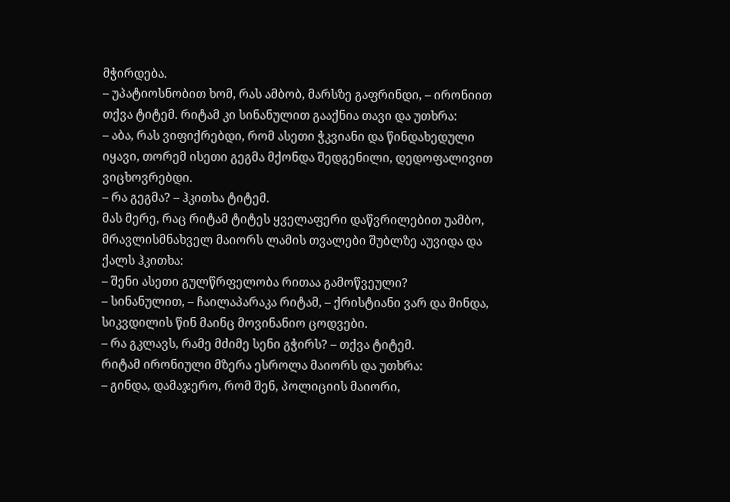მჭირდება.
– უპატიოსნობით ხომ, რას ამბობ, მარსზე გაფრინდი, – ირონიით თქვა ტიტემ. რიტამ კი სინანულით გააქნია თავი და უთხრა:
– აბა, რას ვიფიქრებდი, რომ ასეთი ჭკვიანი და წინდახედული იყავი, თორემ ისეთი გეგმა მქონდა შედგენილი, დედოფალივით ვიცხოვრებდი.
– რა გეგმა? – ჰკითხა ტიტემ.
მას მერე, რაც რიტამ ტიტეს ყველაფერი დაწვრილებით უამბო, მრავლისმნახველ მაიორს ლამის თვალები შუბლზე აუვიდა და ქალს ჰკითხა:
– შენი ასეთი გულწრფელობა რითაა გამოწვეული?
– სინანულით, – ჩაილაპარაკა რიტამ, – ქრისტიანი ვარ და მინდა, სიკვდილის წინ მაინც მოვინანიო ცოდვები.
– რა გკლავს, რამე მძიმე სენი გჭირს? – თქვა ტიტემ.
რიტამ ირონიული მზერა ესროლა მაიორს და უთხრა:
– გინდა, დამაჯერო, რომ შენ, პოლიციის მაიორი,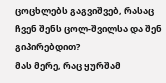ცოცხლებს გაგვიშვებ, რასაც ჩვენ შენს ცოლ-შვილსა და შენ გიპირებდით?
მას მერე, რაც ყურშამ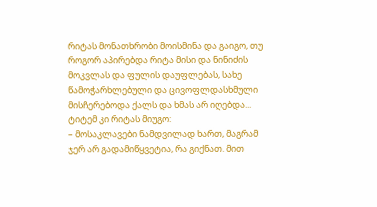რიტას მონათხრობი მოისმინა და გაიგო, თუ როგორ აპირებდა რიტა მისი და ნინიძის მოკვლას და ფულის დაუფლებას, სახე წამოჭარხლებული და ცივოფლდასხმული მისჩერებოდა ქალს და ხმას არ იღებდა... ტიტემ კი რიტას მიუგო:
– მოსაკლავები ნამდვილად ხართ, მაგრამ ჯერ არ გადამიწყვეტია, რა გიქნათ. მით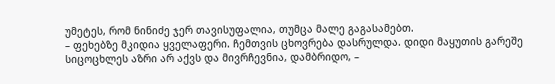უმეტეს, რომ ნინიძე ჯერ თავისუფალია, თუმცა მალე გაგასამებთ.
– ფეხებზე მკიდია ყველაფერი. ჩემთვის ცხოვრება დასრულდა. დიდი მაყუთის გარეშე სიცოცხლეს აზრი არ აქვს და მივრჩევნია, დამბრიდო, –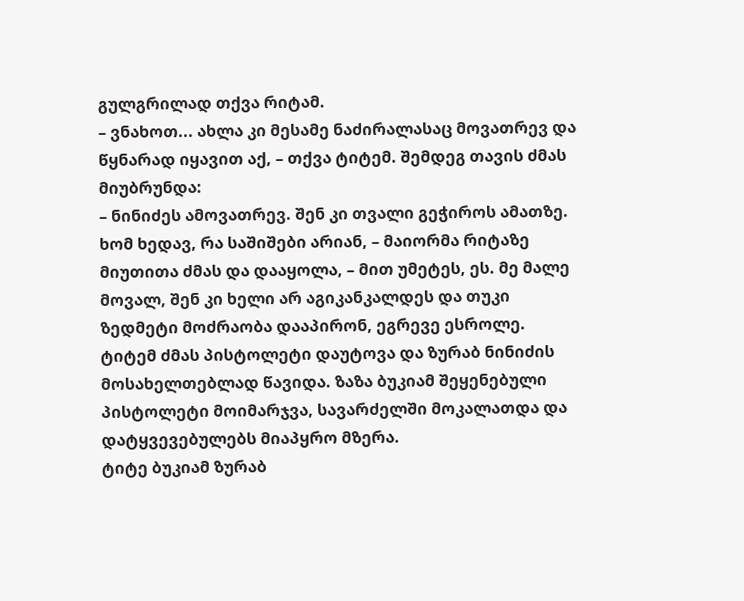გულგრილად თქვა რიტამ.
– ვნახოთ... ახლა კი მესამე ნაძირალასაც მოვათრევ და წყნარად იყავით აქ, – თქვა ტიტემ. შემდეგ თავის ძმას მიუბრუნდა:
– ნინიძეს ამოვათრევ. შენ კი თვალი გეჭიროს ამათზე. ხომ ხედავ, რა საშიშები არიან, – მაიორმა რიტაზე მიუთითა ძმას და დააყოლა, – მით უმეტეს, ეს. მე მალე მოვალ, შენ კი ხელი არ აგიკანკალდეს და თუკი ზედმეტი მოძრაობა დააპირონ, ეგრევე ესროლე.
ტიტემ ძმას პისტოლეტი დაუტოვა და ზურაბ ნინიძის მოსახელთებლად წავიდა. ზაზა ბუკიამ შეყენებული პისტოლეტი მოიმარჯვა, სავარძელში მოკალათდა და დატყვევებულებს მიაპყრო მზერა.
ტიტე ბუკიამ ზურაბ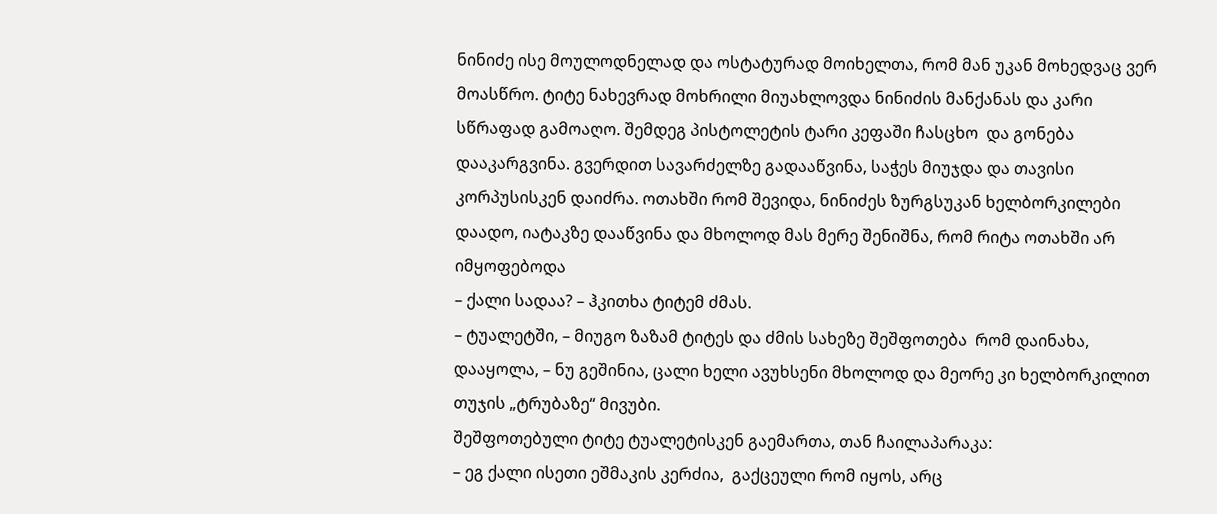ნინიძე ისე მოულოდნელად და ოსტატურად მოიხელთა, რომ მან უკან მოხედვაც ვერ მოასწრო. ტიტე ნახევრად მოხრილი მიუახლოვდა ნინიძის მანქანას და კარი სწრაფად გამოაღო. შემდეგ პისტოლეტის ტარი კეფაში ჩასცხო  და გონება დააკარგვინა. გვერდით სავარძელზე გადააწვინა, საჭეს მიუჯდა და თავისი  კორპუსისკენ დაიძრა. ოთახში რომ შევიდა, ნინიძეს ზურგსუკან ხელბორკილები დაადო, იატაკზე დააწვინა და მხოლოდ მას მერე შენიშნა, რომ რიტა ოთახში არ იმყოფებოდა
– ქალი სადაა? – ჰკითხა ტიტემ ძმას.
– ტუალეტში, – მიუგო ზაზამ ტიტეს და ძმის სახეზე შეშფოთება  რომ დაინახა, დააყოლა, – ნუ გეშინია, ცალი ხელი ავუხსენი მხოლოდ და მეორე კი ხელბორკილით თუჯის „ტრუბაზე“ მივუბი.
შეშფოთებული ტიტე ტუალეტისკენ გაემართა, თან ჩაილაპარაკა:
– ეგ ქალი ისეთი ეშმაკის კერძია,  გაქცეული რომ იყოს, არც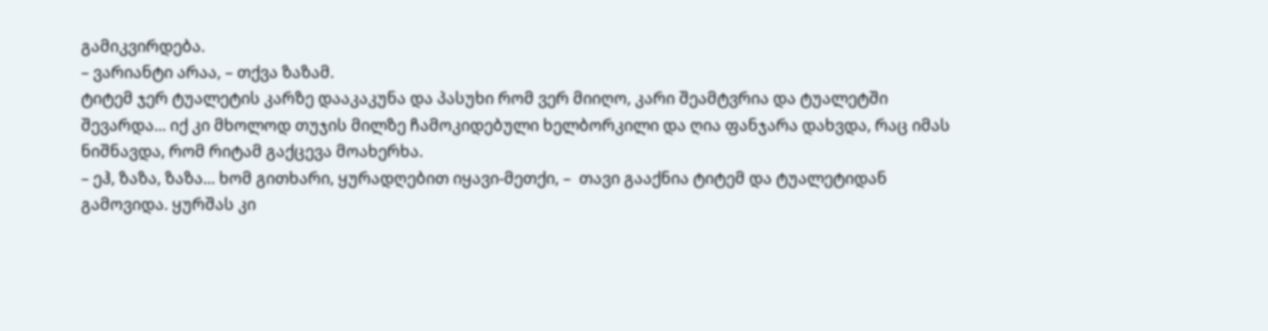გამიკვირდება.
– ვარიანტი არაა, – თქვა ზაზამ.
ტიტემ ჯერ ტუალეტის კარზე დააკაკუნა და პასუხი რომ ვერ მიიღო, კარი შეამტვრია და ტუალეტში შევარდა... იქ კი მხოლოდ თუჯის მილზე ჩამოკიდებული ხელბორკილი და ღია ფანჯარა დახვდა, რაც იმას ნიშნავდა, რომ რიტამ გაქცევა მოახერხა.
– ეჰ, ზაზა, ზაზა... ხომ გითხარი, ყურადღებით იყავი-მეთქი, –  თავი გააქნია ტიტემ და ტუალეტიდან გამოვიდა. ყურშას კი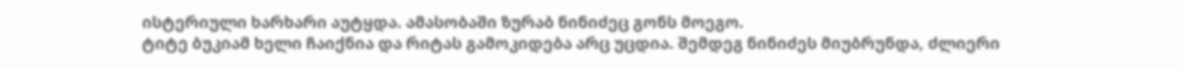ისტერიული ხარხარი აუტყდა. ამასობაში ზურაბ ნინიძეც გონს მოეგო.
ტიტე ბუკიამ ხელი ჩაიქნია და რიტას გამოკიდება არც უცდია. შემდეგ ნინიძეს მიუბრუნდა, ძლიერი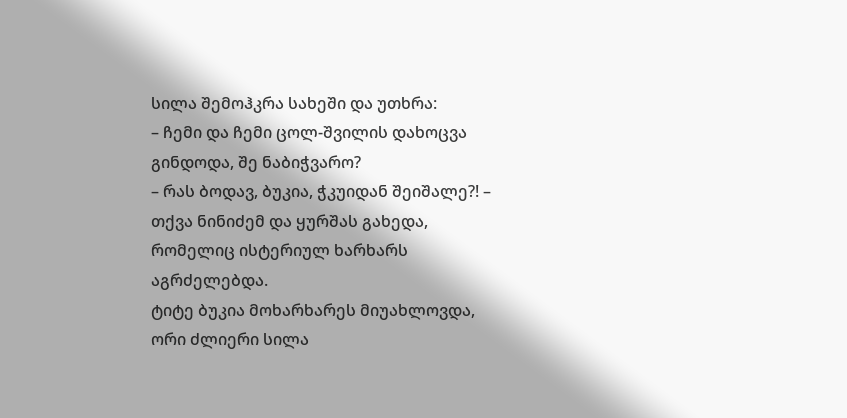სილა შემოჰკრა სახეში და უთხრა:
– ჩემი და ჩემი ცოლ-შვილის დახოცვა გინდოდა, შე ნაბიჭვარო?
– რას ბოდავ, ბუკია, ჭკუიდან შეიშალე?! – თქვა ნინიძემ და ყურშას გახედა, რომელიც ისტერიულ ხარხარს აგრძელებდა.
ტიტე ბუკია მოხარხარეს მიუახლოვდა, ორი ძლიერი სილა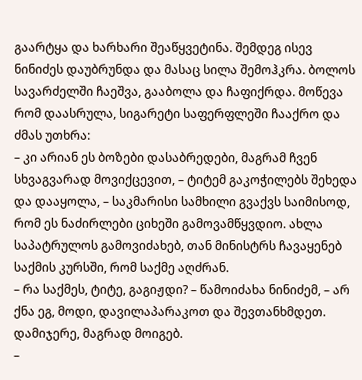გაარტყა და ხარხარი შეაწყვეტინა. შემდეგ ისევ ნინიძეს დაუბრუნდა და მასაც სილა შემოჰკრა. ბოლოს სავარძელში ჩაეშვა, გააბოლა და ჩაფიქრდა. მოწევა რომ დაასრულა, სიგარეტი საფერფლეში ჩააქრო და ძმას უთხრა:
– კი არიან ეს ბოზები დასაბრედები, მაგრამ ჩვენ სხვაგვარად მოვიქცევით, – ტიტემ გაკოჭილებს შეხედა და დააყოლა, – საკმარისი სამხილი გვაქვს საიმისოდ, რომ ეს ნაძირლები ციხეში გამოვამწყვდიო. ახლა  საპატრულოს გამოვიძახებ, თან მინისტრს ჩავაყენებ საქმის კურსში, რომ საქმე აღძრან.
– რა საქმეს, ტიტე, გაგიჟდი? – წამოიძახა ნინიძემ, – არ ქნა ეგ, მოდი, დავილაპარაკოთ და შევთანხმდეთ. დამიჯერე, მაგრად მოიგებ.
–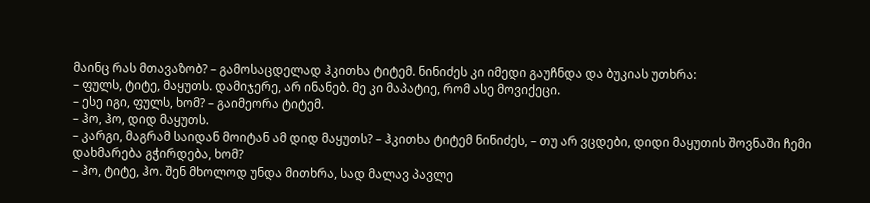მაინც რას მთავაზობ? – გამოსაცდელად ჰკითხა ტიტემ. ნინიძეს კი იმედი გაუჩნდა და ბუკიას უთხრა:
– ფულს, ტიტე, მაყუთს. დამიჯერე, არ ინანებ. მე კი მაპატიე, რომ ასე მოვიქეცი.
– ესე იგი, ფულს, ხომ? – გაიმეორა ტიტემ.
– ჰო, ჰო, დიდ მაყუთს.
– კარგი, მაგრამ საიდან მოიტან ამ დიდ მაყუთს? – ჰკითხა ტიტემ ნინიძეს, – თუ არ ვცდები, დიდი მაყუთის შოვნაში ჩემი დახმარება გჭირდება, ხომ?
– ჰო, ტიტე, ჰო. შენ მხოლოდ უნდა მითხრა, სად მალავ პავლე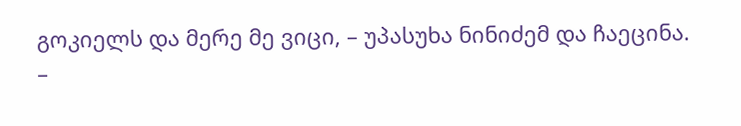გოკიელს და მერე მე ვიცი, – უპასუხა ნინიძემ და ჩაეცინა.
–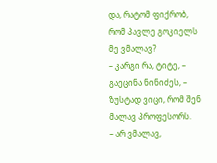და, რატომ ფიქრობ, რომ პავლე გოკიელს მე ვმალავ?
– კარგი რა, ტიტე, – გაეცინა ნინიძეს, – ზუსტად ვიცი, რომ შენ მალავ პროფესორს.
– არ ვმალავ,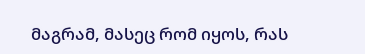მაგრამ, მასეც რომ იყოს, რას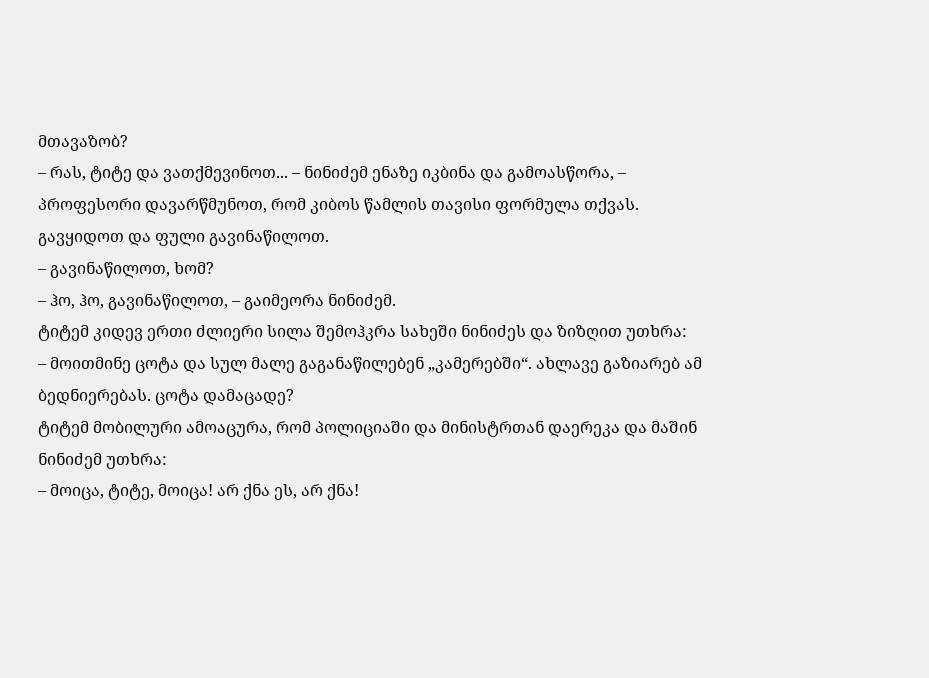მთავაზობ?
– რას, ტიტე და ვათქმევინოთ... – ნინიძემ ენაზე იკბინა და გამოასწორა, – პროფესორი დავარწმუნოთ, რომ კიბოს წამლის თავისი ფორმულა თქვას. გავყიდოთ და ფული გავინაწილოთ.
– გავინაწილოთ, ხომ?
– ჰო, ჰო, გავინაწილოთ, – გაიმეორა ნინიძემ.
ტიტემ კიდევ ერთი ძლიერი სილა შემოჰკრა სახეში ნინიძეს და ზიზღით უთხრა:
– მოითმინე ცოტა და სულ მალე გაგანაწილებენ „კამერებში“. ახლავე გაზიარებ ამ ბედნიერებას. ცოტა დამაცადე?
ტიტემ მობილური ამოაცურა, რომ პოლიციაში და მინისტრთან დაერეკა და მაშინ ნინიძემ უთხრა:
– მოიცა, ტიტე, მოიცა! არ ქნა ეს, არ ქნა!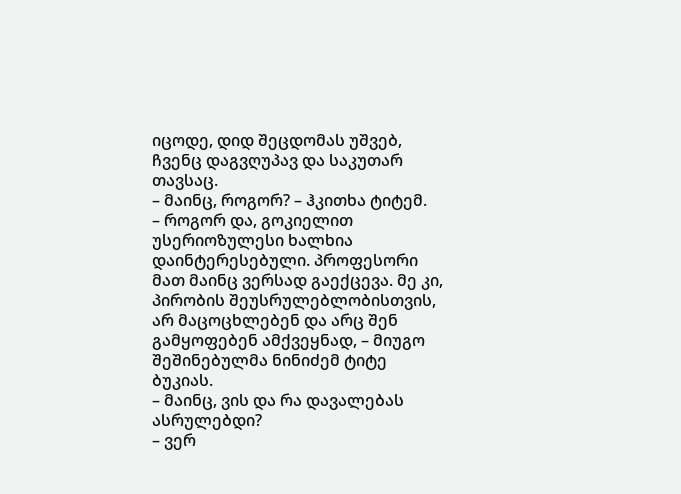იცოდე, დიდ შეცდომას უშვებ, ჩვენც დაგვღუპავ და საკუთარ თავსაც.
– მაინც, როგორ? – ჰკითხა ტიტემ.
– როგორ და, გოკიელით უსერიოზულესი ხალხია დაინტერესებული. პროფესორი მათ მაინც ვერსად გაექცევა. მე კი, პირობის შეუსრულებლობისთვის, არ მაცოცხლებენ და არც შენ გამყოფებენ ამქვეყნად, – მიუგო შეშინებულმა ნინიძემ ტიტე ბუკიას.
– მაინც, ვის და რა დავალებას ასრულებდი?
– ვერ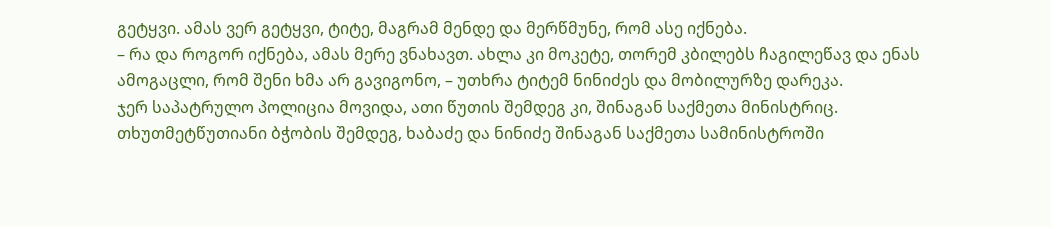გეტყვი. ამას ვერ გეტყვი, ტიტე, მაგრამ მენდე და მერწმუნე, რომ ასე იქნება.
– რა და როგორ იქნება, ამას მერე ვნახავთ. ახლა კი მოკეტე, თორემ კბილებს ჩაგილეწავ და ენას ამოგაცლი, რომ შენი ხმა არ გავიგონო, – უთხრა ტიტემ ნინიძეს და მობილურზე დარეკა.
ჯერ საპატრულო პოლიცია მოვიდა, ათი წუთის შემდეგ კი, შინაგან საქმეთა მინისტრიც. თხუთმეტწუთიანი ბჭობის შემდეგ, ხაბაძე და ნინიძე შინაგან საქმეთა სამინისტროში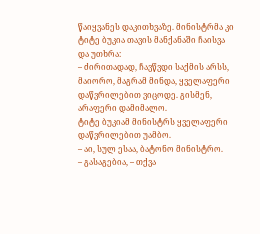წაიყვანეს დაკითხვაზე. მინისტრმა კი ტიტე ბუკია თავის მანქანაში ჩაისვა და უთხრა:
– ძირითადად, ჩავწვდი საქმის არსს, მაიორო, მაგრამ მინდა, ყველაფერი დაწვრილებით ვიცოდე. გისმენ, არაფერი დამიმალო.
ტიტე ბუკიამ მინისტრს ყველაფერი დაწვრილებით უამბო.
– აი, სულ ესაა, ბატონო მინისტრო.
– გასაგებია, – თქვა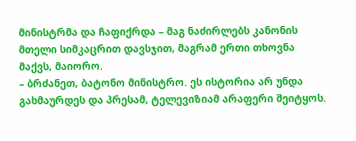მინისტრმა და ჩაფიქრდა – მაგ ნაძირლებს კანონის მთელი სიმკაცრით დავსჯით, მაგრამ ერთი თხოვნა მაქვს, მაიორო.
– ბრძანეთ, ბატონო მინისტრო. ეს ისტორია არ უნდა გახმაურდეს და პრესამ, ტელევიზიამ არაფერი შეიტყოს.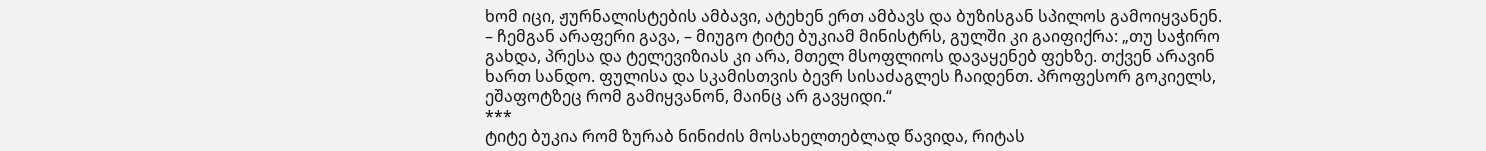ხომ იცი, ჟურნალისტების ამბავი, ატეხენ ერთ ამბავს და ბუზისგან სპილოს გამოიყვანენ.
– ჩემგან არაფერი გავა, – მიუგო ტიტე ბუკიამ მინისტრს, გულში კი გაიფიქრა: „თუ საჭირო გახდა, პრესა და ტელევიზიას კი არა, მთელ მსოფლიოს დავაყენებ ფეხზე. თქვენ არავინ ხართ სანდო. ფულისა და სკამისთვის ბევრ სისაძაგლეს ჩაიდენთ. პროფესორ გოკიელს, ეშაფოტზეც რომ გამიყვანონ, მაინც არ გავყიდი.“
***
ტიტე ბუკია რომ ზურაბ ნინიძის მოსახელთებლად წავიდა, რიტას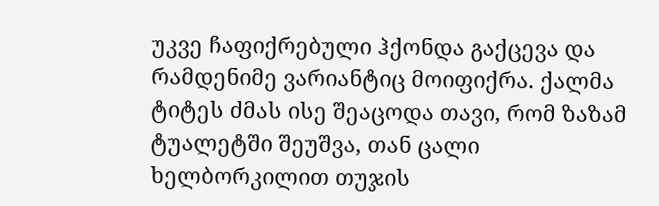უკვე ჩაფიქრებული ჰქონდა გაქცევა და რამდენიმე ვარიანტიც მოიფიქრა. ქალმა ტიტეს ძმას ისე შეაცოდა თავი, რომ ზაზამ ტუალეტში შეუშვა, თან ცალი ხელბორკილით თუჯის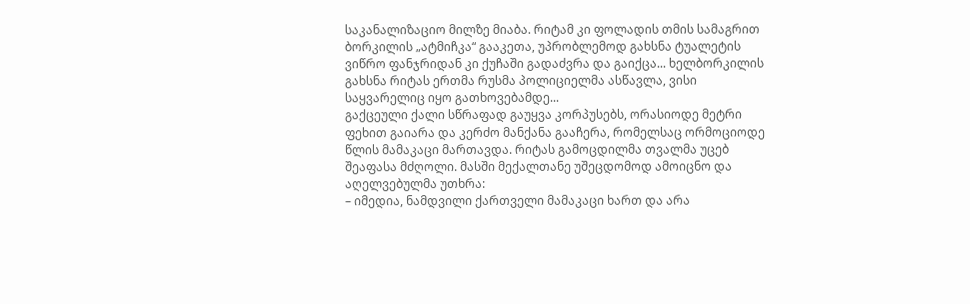საკანალიზაციო მილზე მიაბა. რიტამ კი ფოლადის თმის სამაგრით ბორკილის „ატმიჩკა“ გააკეთა, უპრობლემოდ გახსნა ტუალეტის ვიწრო ფანჯრიდან კი ქუჩაში გადაძვრა და გაიქცა... ხელბორკილის გახსნა რიტას ერთმა რუსმა პოლიციელმა ასწავლა, ვისი საყვარელიც იყო გათხოვებამდე...
გაქცეული ქალი სწრაფად გაუყვა კორპუსებს, ორასიოდე მეტრი ფეხით გაიარა და კერძო მანქანა გააჩერა, რომელსაც ორმოციოდე წლის მამაკაცი მართავდა. რიტას გამოცდილმა თვალმა უცებ შეაფასა მძღოლი. მასში მექალთანე უშეცდომოდ ამოიცნო და აღელვებულმა უთხრა:
– იმედია, ნამდვილი ქართველი მამაკაცი ხართ და არა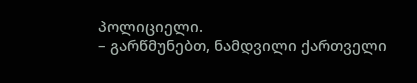პოლიციელი.
– გარწმუნებთ, ნამდვილი ქართველი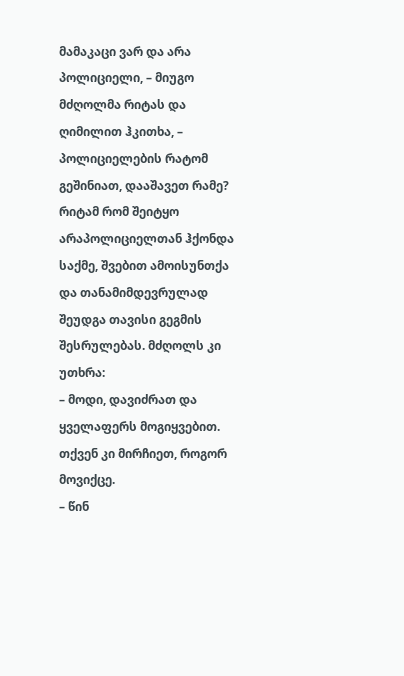მამაკაცი ვარ და არა პოლიციელი, – მიუგო მძღოლმა რიტას და ღიმილით ჰკითხა, – პოლიციელების რატომ გეშინიათ, დააშავეთ რამე?
რიტამ რომ შეიტყო არაპოლიციელთან ჰქონდა საქმე, შვებით ამოისუნთქა და თანამიმდევრულად შეუდგა თავისი გეგმის შესრულებას. მძღოლს კი უთხრა:
– მოდი, დავიძრათ და ყველაფერს მოგიყვებით. თქვენ კი მირჩიეთ, როგორ მოვიქცე.
– წინ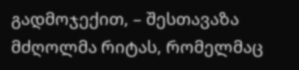გადმოჯექით, – შესთავაზა მძღოლმა რიტას, რომელმაც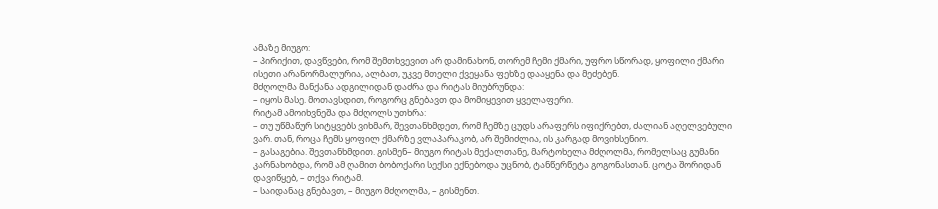ამაზე მიუგო:
– პირიქით, დავწვები, რომ შემთხვევით არ დამინახონ, თორემ ჩემი ქმარი, უფრო სწორად, ყოფილი ქმარი ისეთი არანორმალურია, ალბათ, უკვე მთელი ქვეყანა ფეხზე დააყენა და მეძებენ.
მძღოლმა მანქანა ადგილიდან დაძრა და რიტას მიუბრუნდა:
– იყოს მასე. მოთავსდით, როგორც გნებავთ და მომიყევით ყველაფერი.
რიტამ ამოიხვნეშა და მძღოლს უთხრა:
– თუ უწმაწურ სიტყვებს ვიხმარ, შევთანხმდეთ, რომ ჩემზე ცუდს არაფერს იფიქრებთ, ძალიან აღელვებული ვარ. თან, როცა ჩემს ყოფილ ქმარზე ვლაპარაკობ, არ შემიძლია, ის კარგად მოვიხსენიო.
– გასაგებია. შევთანხმდით. გისმენ– მიუგო რიტას მექალთანე, მარტოხელა მძღოლმა, რომელსაც გუმანი კარნახობდა, რომ ამ ღამით ბობოქარი სექსი ექნებოდა უცნობ, ტანწერწეტა გოგონასთან. ცოტა შორიდან დავიწყებ, – თქვა რიტამ.
– საიდანაც გნებავთ, – მიუგო მძღოლმა, – გისმენთ.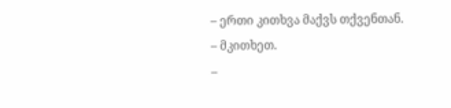– ერთი კითხვა მაქვს თქვენთან.
– მკითხეთ.
–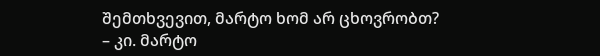შემთხვევით, მარტო ხომ არ ცხოვრობთ?
– კი. მარტო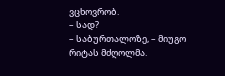ვცხოვრობ.
– სად?
– საბურთალოზე, – მიუგო რიტას მძღოლმა.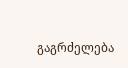გაგრძელება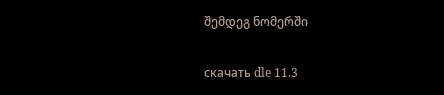შემდეგ ნომერში

скачать dle 11.3